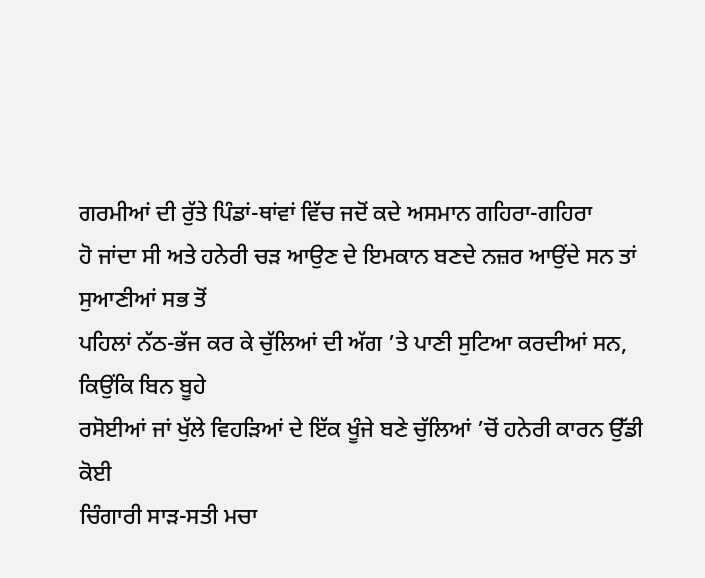ਗਰਮੀਆਂ ਦੀ ਰੁੱਤੇ ਪਿੰਡਾਂ-ਥਾਂਵਾਂ ਵਿੱਚ ਜਦੋਂ ਕਦੇ ਅਸਮਾਨ ਗਹਿਰਾ-ਗਹਿਰਾ
ਹੋ ਜਾਂਦਾ ਸੀ ਅਤੇ ਹਨੇਰੀ ਚੜ ਆਉਣ ਦੇ ਇਮਕਾਨ ਬਣਦੇ ਨਜ਼ਰ ਆਉਂਦੇ ਸਨ ਤਾਂ ਸੁਆਣੀਆਂ ਸਭ ਤੋਂ
ਪਹਿਲਾਂ ਨੱਠ-ਭੱਜ ਕਰ ਕੇ ਚੁੱਲਿਆਂ ਦੀ ਅੱਗ ’ਤੇ ਪਾਣੀ ਸੁਟਿਆ ਕਰਦੀਆਂ ਸਨ, ਕਿਉਂਕਿ ਬਿਨ ਬੂਹੇ
ਰਸੋਈਆਂ ਜਾਂ ਖੁੱਲੇ ਵਿਹੜਿਆਂ ਦੇ ਇੱਕ ਖੂੰਜੇ ਬਣੇ ਚੁੱਲਿਆਂ ’ਚੋਂ ਹਨੇਰੀ ਕਾਰਨ ਉੱਡੀ ਕੋਈ
ਚਿੰਗਾਰੀ ਸਾੜ-ਸਤੀ ਮਚਾ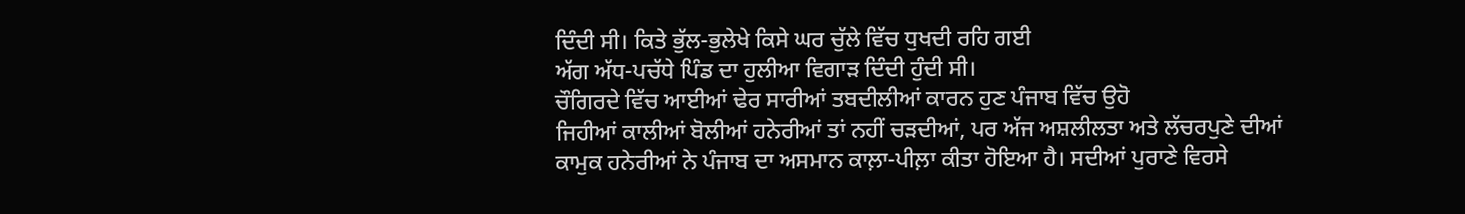ਦਿੰਦੀ ਸੀ। ਕਿਤੇ ਭੁੱਲ-ਭੁਲੇਖੇ ਕਿਸੇ ਘਰ ਚੁੱਲੇ ਵਿੱਚ ਧੁਖਦੀ ਰਹਿ ਗਈ
ਅੱਗ ਅੱਧ-ਪਚੱਧੇ ਪਿੰਡ ਦਾ ਹੁਲੀਆ ਵਿਗਾੜ ਦਿੰਦੀ ਹੁੰਦੀ ਸੀ।
ਚੌਗਿਰਦੇ ਵਿੱਚ ਆਈਆਂ ਢੇਰ ਸਾਰੀਆਂ ਤਬਦੀਲੀਆਂ ਕਾਰਨ ਹੁਣ ਪੰਜਾਬ ਵਿੱਚ ਉਹੋ
ਜਿਹੀਆਂ ਕਾਲੀਆਂ ਬੋਲੀਆਂ ਹਨੇਰੀਆਂ ਤਾਂ ਨਹੀਂ ਚੜਦੀਆਂ, ਪਰ ਅੱਜ ਅਸ਼ਲੀਲਤਾ ਅਤੇ ਲੱਚਰਪੁਣੇ ਦੀਆਂ
ਕਾਮੁਕ ਹਨੇਰੀਆਂ ਨੇ ਪੰਜਾਬ ਦਾ ਅਸਮਾਨ ਕਾਲ਼ਾ-ਪੀਲ਼ਾ ਕੀਤਾ ਹੋਇਆ ਹੈ। ਸਦੀਆਂ ਪੁਰਾਣੇ ਵਿਰਸੇ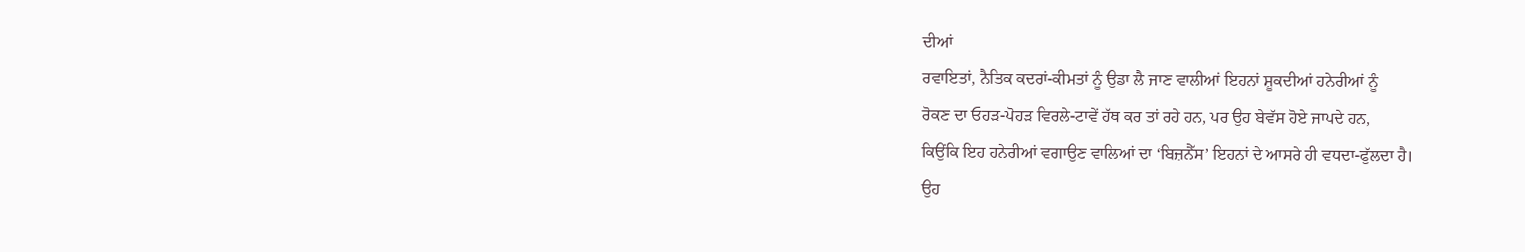ਦੀਆਂ
ਰਵਾਇਤਾਂ, ਨੈਤਿਕ ਕਦਰਾਂ-ਕੀਮਤਾਂ ਨੂੰ ਉਡਾ ਲੈ ਜਾਣ ਵਾਲੀਆਂ ਇਹਨਾਂ ਸ਼ੂਕਦੀਆਂ ਹਨੇਰੀਆਂ ਨੂੰ
ਰੋਕਣ ਦਾ ਓਹੜ-ਪੋਹੜ ਵਿਰਲੇ-ਟਾਵੇਂ ਹੱਥ ਕਰ ਤਾਂ ਰਹੇ ਹਨ, ਪਰ ਉਹ ਬੇਵੱਸ ਹੋਏ ਜਾਪਦੇ ਹਨ,
ਕਿਉਂਕਿ ਇਹ ਹਨੇਰੀਆਂ ਵਗਾਉਣ ਵਾਲਿਆਂ ਦਾ ‘ਬਿਜ਼ਨੈੱਸ’ ਇਹਨਾਂ ਦੇ ਆਸਰੇ ਹੀ ਵਧਦਾ-ਫੁੱਲਦਾ ਹੈ।
ਉਹ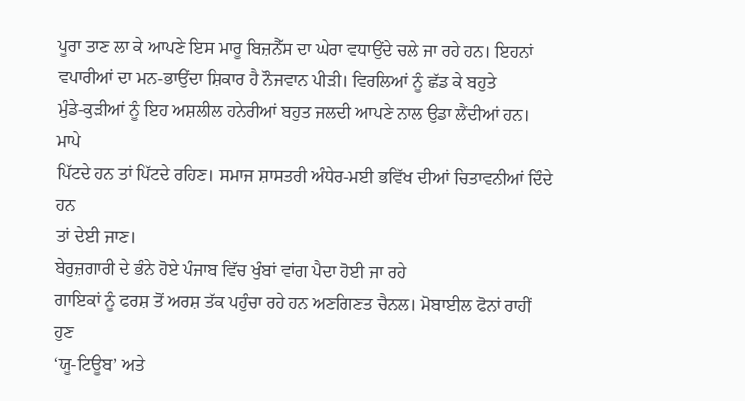ਪੂਰਾ ਤਾਣ ਲਾ ਕੇ ਆਪਣੇ ਇਸ ਮਾਰੂ ਬਿਜ਼ਨੈੱਸ ਦਾ ਘੇਰਾ ਵਧਾਉਂਦੇ ਚਲੇ ਜਾ ਰਹੇ ਹਨ। ਇਹਨਾਂ
ਵਪਾਰੀਆਂ ਦਾ ਮਨ-ਭਾਉਂਦਾ ਸ਼ਿਕਾਰ ਹੈ ਨੌਜਵਾਨ ਪੀੜੀ। ਵਿਰਲਿਆਂ ਨੂੰ ਛੱਡ ਕੇ ਬਹੁਤੇ
ਮੁੰਡੇ-ਕੁੜੀਆਂ ਨੂੰ ਇਹ ਅਸ਼ਲੀਲ ਹਨੇਰੀਆਂ ਬਹੁਤ ਜਲਦੀ ਆਪਣੇ ਨਾਲ ਉਡਾ ਲੈਂਦੀਆਂ ਹਨ। ਮਾਪੇ
ਪਿੱਟਦੇ ਹਨ ਤਾਂ ਪਿੱਟਦੇ ਰਹਿਣ। ਸਮਾਜ ਸ਼ਾਸਤਰੀ ਅੰਧੇਰ-ਮਈ ਭਵਿੱਖ ਦੀਆਂ ਚਿਤਾਵਨੀਆਂ ਦਿੰਦੇ ਹਨ
ਤਾਂ ਦੇਈ ਜਾਣ।
ਬੇਰੁਜ਼ਗਾਰੀ ਦੇ ਭੰਨੇ ਹੋਏ ਪੰਜਾਬ ਵਿੱਚ ਖੁੰਬਾਂ ਵਾਂਗ ਪੈਦਾ ਹੋਈ ਜਾ ਰਹੇ
ਗਾਇਕਾਂ ਨੂੰ ਫਰਸ਼ ਤੋਂ ਅਰਸ਼ ਤੱਕ ਪਹੁੰਚਾ ਰਹੇ ਹਨ ਅਣਗਿਣਤ ਚੈਨਲ। ਮੋਬਾਈਲ ਫੋਨਾਂ ਰਾਹੀਂ ਹੁਣ
‘ਯੂ-ਟਿਊਬ’ ਅਤੇ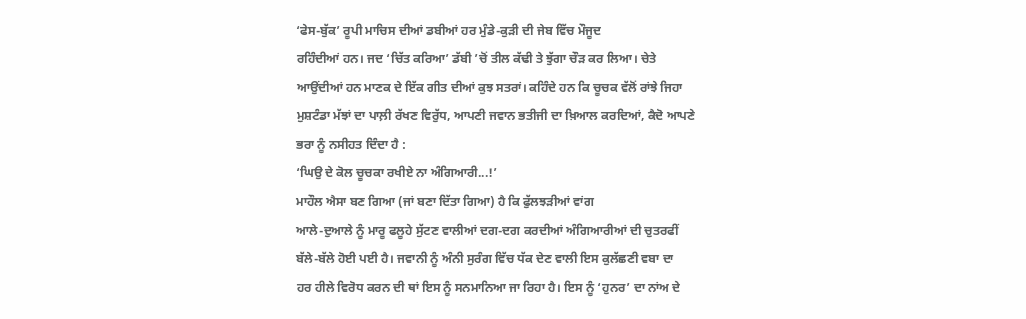‘ਫੇਸ-ਬੁੱਕ’ ਰੂਪੀ ਮਾਚਿਸ ਦੀਆਂ ਡਬੀਆਂ ਹਰ ਮੁੰਡੇ-ਕੁੜੀ ਦੀ ਜੇਬ ਵਿੱਚ ਮੌਜੂਦ
ਰਹਿੰਦੀਆਂ ਹਨ। ਜਦ ‘ਚਿੱਤ ਕਰਿਆ’ ਡੱਬੀ ’ਚੋਂ ਤੀਲ ਕੱਢੀ ਤੇ ਝੁੱਗਾ ਚੌੜ ਕਰ ਲਿਆ। ਚੇਤੇ
ਆਉਂਦੀਆਂ ਹਨ ਮਾਣਕ ਦੇ ਇੱਕ ਗੀਤ ਦੀਆਂ ਕੁਝ ਸਤਰਾਂ। ਕਹਿੰਦੇ ਹਨ ਕਿ ਚੂਚਕ ਵੱਲੋਂ ਰਾਂਝੇ ਜਿਹਾ
ਮੁਸ਼ਟੰਡਾ ਮੱਝਾਂ ਦਾ ਪਾਲ਼ੀ ਰੱਖਣ ਵਿਰੁੱਧ, ਆਪਣੀ ਜਵਾਨ ਭਤੀਜੀ ਦਾ ਖ਼ਿਆਲ ਕਰਦਿਆਂ, ਕੈਦੋ ਆਪਣੇ
ਭਰਾ ਨੂੰ ਨਸੀਹਤ ਦਿੰਦਾ ਹੈ :
‘ਘਿਉ ਦੇ ਕੋਲ ਚੂਚਕਾ ਰਖੀਏ ਨਾ ਅੰਗਿਆਰੀ...!’
ਮਾਹੌਲ ਐਸਾ ਬਣ ਗਿਆ (ਜਾਂ ਬਣਾ ਦਿੱਤਾ ਗਿਆ) ਹੈ ਕਿ ਫੁੱਲਝੜੀਆਂ ਵਾਂਗ
ਆਲੇ-ਦੁਆਲੇ ਨੂੰ ਮਾਰੂ ਫਲੂਹੇ ਸੁੱਟਣ ਵਾਲੀਆਂ ਦਗ-ਦਗ ਕਰਦੀਆਂ ਅੰਗਿਆਰੀਆਂ ਦੀ ਚੁਤਰਫੀਂ
ਬੱਲੇ-ਬੱਲੇ ਹੋਈ ਪਈ ਹੈ। ਜਵਾਨੀ ਨੂੰ ਅੰਨੀ ਸੁਰੰਗ ਵਿੱਚ ਧੱਕ ਦੇਣ ਵਾਲੀ ਇਸ ਕੁਲੱਛਣੀ ਵਬਾ ਦਾ
ਹਰ ਹੀਲੇ ਵਿਰੋਧ ਕਰਨ ਦੀ ਥਾਂ ਇਸ ਨੂੰ ਸਨਮਾਨਿਆ ਜਾ ਰਿਹਾ ਹੈ। ਇਸ ਨੂੰ ‘ਹੁਨਰ’ ਦਾ ਨਾਂਅ ਦੇ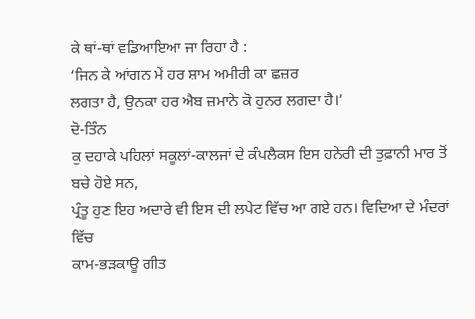ਕੇ ਥਾਂ-ਥਾਂ ਵਡਿਆਇਆ ਜਾ ਰਿਹਾ ਹੈ :
‘ਜਿਨ ਕੇ ਆਂਗਨ ਮੇਂ ਹਰ ਸ਼ਾਮ ਅਮੀਰੀ ਕਾ ਛਜ਼ਰ
ਲਗਤਾ ਹੈ, ਉਨਕਾ ਹਰ ਐਬ ਜ਼ਮਾਨੇ ਕੋ ਹੁਨਰ ਲਗਦਾ ਹੈ।’
ਦੋ-ਤਿੰਨ
ਕੁ ਦਹਾਕੇ ਪਹਿਲਾਂ ਸਕੂਲਾਂ-ਕਾਲਜਾਂ ਦੇ ਕੰਪਲੈਕਸ ਇਸ ਹਨੇਰੀ ਦੀ ਤੁਫ਼ਾਨੀ ਮਾਰ ਤੋਂ ਬਚੇ ਹੋਏ ਸਨ,
ਪ੍ਰੰਤੂ ਹੁਣ ਇਹ ਅਦਾਰੇ ਵੀ ਇਸ ਦੀ ਲਪੇਟ ਵਿੱਚ ਆ ਗਏ ਹਨ। ਵਿਦਿਆ ਦੇ ਮੰਦਰਾਂ ਵਿੱਚ
ਕਾਮ-ਭੜਕਾਊ ਗੀਤ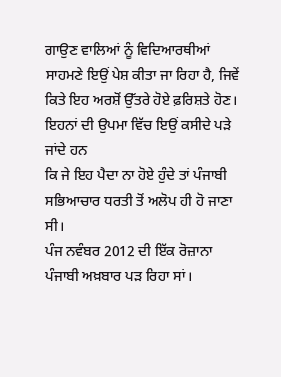ਗਾਉਣ ਵਾਲਿਆਂ ਨੂੰ ਵਿਦਿਆਰਥੀਆਂ ਸਾਹਮਣੇ ਇਉਂ ਪੇਸ਼ ਕੀਤਾ ਜਾ ਰਿਹਾ ਹੈ, ਜਿਵੇਂ
ਕਿਤੇ ਇਹ ਅਰਸ਼ੋਂ ਉੱਤਰੇ ਹੋਏ ਫ਼ਰਿਸ਼ਤੇ ਹੋਣ। ਇਹਨਾਂ ਦੀ ਉਪਮਾ ਵਿੱਚ ਇਉਂ ਕਸੀਦੇ ਪੜੇ ਜਾਂਦੇ ਹਨ
ਕਿ ਜੇ ਇਹ ਪੈਦਾ ਨਾ ਹੋਏ ਹੁੰਦੇ ਤਾਂ ਪੰਜਾਬੀ ਸਭਿਆਚਾਰ ਧਰਤੀ ਤੋਂ ਅਲੋਪ ਹੀ ਹੋ ਜਾਣਾ ਸੀ।
ਪੰਜ ਨਵੰਬਰ 2012 ਦੀ ਇੱਕ ਰੋਜ਼ਾਨਾ ਪੰਜਾਬੀ ਅਖ਼ਬਾਰ ਪੜ ਰਿਹਾ ਸਾਂ।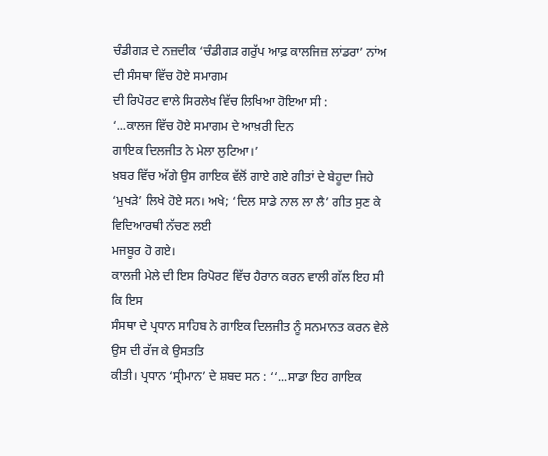ਚੰਡੀਗੜ ਦੇ ਨਜ਼ਦੀਕ ‘ਚੰਡੀਗੜ ਗਰੁੱਪ ਆਫ਼ ਕਾਲਜਿਜ਼ ਲਾਂਡਰਾ’ ਨਾਂਅ ਦੀ ਸੰਸਥਾ ਵਿੱਚ ਹੋਏ ਸਮਾਗਮ
ਦੀ ਰਿਪੋਰਟ ਵਾਲੇ ਸਿਰਲੇਖ ਵਿੱਚ ਲਿਖਿਆ ਹੋਇਆ ਸੀ :
‘...ਕਾਲਜ ਵਿੱਚ ਹੋਏ ਸਮਾਗਮ ਦੇ ਆਖ਼ਰੀ ਦਿਨ
ਗਾਇਕ ਦਿਲਜੀਤ ਨੇ ਮੇਲਾ ਲੁਟਿਆ।’
ਖ਼ਬਰ ਵਿੱਚ ਅੱਗੇ ਉਸ ਗਾਇਕ ਵੱਲੋਂ ਗਾਏ ਗਏ ਗੀਤਾਂ ਦੇ ਬੇਹੂਦਾ ਜਿਹੇ
‘ਮੁਖੜੇ’ ਲਿਖੇ ਹੋਏ ਸਨ। ਅਖੇ; ‘ਦਿਲ ਸਾਡੇ ਨਾਲ ਲਾ ਲੈ’ ਗੀਤ ਸੁਣ ਕੇ ਵਿਦਿਆਰਥੀ ਨੱਚਣ ਲਈ
ਮਜਬੂਰ ਹੋ ਗਏ।
ਕਾਲਜੀ ਮੇਲੇ ਦੀ ਇਸ ਰਿਪੋਰਟ ਵਿੱਚ ਹੈਰਾਨ ਕਰਨ ਵਾਲੀ ਗੱਲ ਇਹ ਸੀ ਕਿ ਇਸ
ਸੰਸਥਾ ਦੇ ਪ੍ਰਧਾਨ ਸਾਹਿਬ ਨੇ ਗਾਇਕ ਦਿਲਜੀਤ ਨੂੰ ਸਨਮਾਨਤ ਕਰਨ ਵੇਲੇ ਉਸ ਦੀ ਰੱਜ ਕੇ ਉਸਤਤਿ
ਕੀਤੀ। ਪ੍ਰਧਾਨ ‘ਸ੍ਰੀਮਾਨ’ ਦੇ ਸ਼ਬਦ ਸਨ : ‘‘...ਸਾਡਾ ਇਹ ਗਾਇਕ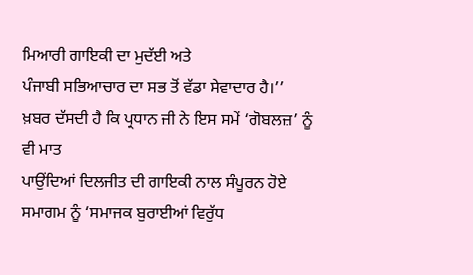ਮਿਆਰੀ ਗਾਇਕੀ ਦਾ ਮੁਦੱਈ ਅਤੇ
ਪੰਜਾਬੀ ਸਭਿਆਚਾਰ ਦਾ ਸਭ ਤੋਂ ਵੱਡਾ ਸੇਵਾਦਾਰ ਹੈ।’’
ਖ਼ਬਰ ਦੱਸਦੀ ਹੈ ਕਿ ਪ੍ਰਧਾਨ ਜੀ ਨੇ ਇਸ ਸਮੇਂ ‘ਗੋਬਲਜ਼’ ਨੂੰ ਵੀ ਮਾਤ
ਪਾਉਂਦਿਆਂ ਦਿਲਜੀਤ ਦੀ ਗਾਇਕੀ ਨਾਲ ਸੰਪੂਰਨ ਹੋਏ ਸਮਾਗਮ ਨੂੰ ‘ਸਮਾਜਕ ਬੁਰਾਈਆਂ ਵਿਰੁੱਧ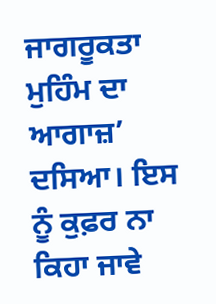ਜਾਗਰੂਕਤਾ ਮੁਹਿੰਮ ਦਾ ਆਗਾਜ਼’ ਦਸਿਆ। ਇਸ ਨੂੰ ਕੁਫ਼ਰ ਨਾ ਕਿਹਾ ਜਾਵੇ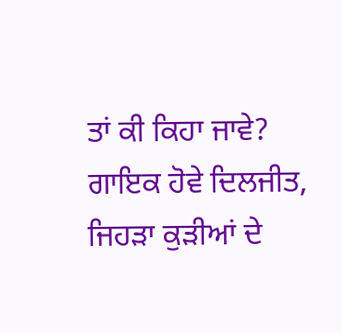ਤਾਂ ਕੀ ਕਿਹਾ ਜਾਵੇ?
ਗਾਇਕ ਹੋਵੇ ਦਿਲਜੀਤ, ਜਿਹੜਾ ਕੁੜੀਆਂ ਦੇ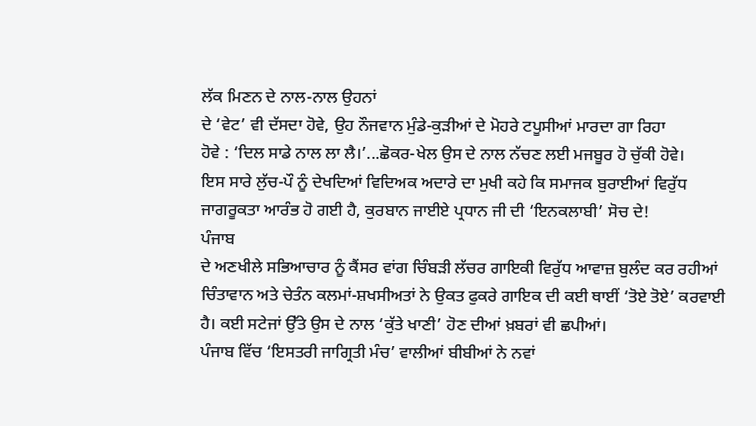ਲੱਕ ਮਿਣਨ ਦੇ ਨਾਲ-ਨਾਲ ਉਹਨਾਂ
ਦੇ ‘ਵੇਟ’ ਵੀ ਦੱਸਦਾ ਹੋਵੇ, ਉਹ ਨੌਜਵਾਨ ਮੁੰਡੇ-ਕੁੜੀਆਂ ਦੇ ਮੋਹਰੇ ਟਪੂਸੀਆਂ ਮਾਰਦਾ ਗਾ ਰਿਹਾ
ਹੋਵੇ : ‘ਦਿਲ ਸਾਡੇ ਨਾਲ ਲਾ ਲੈ।’...ਛੋਕਰ-ਖੇਲ ਉਸ ਦੇ ਨਾਲ ਨੱਚਣ ਲਈ ਮਜਬੂਰ ਹੋ ਚੁੱਕੀ ਹੋਵੇ।
ਇਸ ਸਾਰੇ ਲੁੱਚ-ਪੌ ਨੂੰ ਦੇਖਦਿਆਂ ਵਿਦਿਅਕ ਅਦਾਰੇ ਦਾ ਮੁਖੀ ਕਹੇ ਕਿ ਸਮਾਜਕ ਬੁਰਾਈਆਂ ਵਿਰੁੱਧ
ਜਾਗਰੂਕਤਾ ਆਰੰਭ ਹੋ ਗਈ ਹੈ, ਕੁਰਬਾਨ ਜਾਈਏ ਪ੍ਰਧਾਨ ਜੀ ਦੀ ‘ਇਨਕਲਾਬੀ’ ਸੋਚ ਦੇ!
ਪੰਜਾਬ
ਦੇ ਅਣਖੀਲੇ ਸਭਿਆਚਾਰ ਨੂੰ ਕੈਂਸਰ ਵਾਂਗ ਚਿੰਬੜੀ ਲੱਚਰ ਗਾਇਕੀ ਵਿਰੁੱਧ ਆਵਾਜ਼ ਬੁਲੰਦ ਕਰ ਰਹੀਆਂ
ਚਿੰਤਾਵਾਨ ਅਤੇ ਚੇਤੰਨ ਕਲਮਾਂ-ਸ਼ਖਸੀਅਤਾਂ ਨੇ ਉਕਤ ਫੁਕਰੇ ਗਾਇਕ ਦੀ ਕਈ ਥਾਈਂ ‘ਤੋਏ ਤੋਏ’ ਕਰਵਾਈ
ਹੈ। ਕਈ ਸਟੇਜਾਂ ਉੱਤੇ ਉਸ ਦੇ ਨਾਲ ‘ਕੁੱਤੇ ਖਾਣੀ’ ਹੋਣ ਦੀਆਂ ਖ਼ਬਰਾਂ ਵੀ ਛਪੀਆਂ।
ਪੰਜਾਬ ਵਿੱਚ ‘ਇਸਤਰੀ ਜਾਗ੍ਰਿਤੀ ਮੰਚ’ ਵਾਲੀਆਂ ਬੀਬੀਆਂ ਨੇ ਨਵਾਂ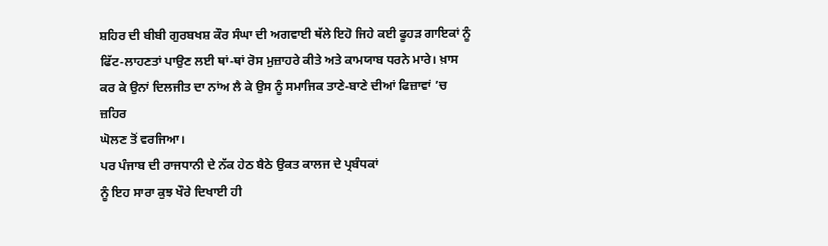ਸ਼ਹਿਰ ਦੀ ਬੀਬੀ ਗੁਰਬਖਸ਼ ਕੌਰ ਸੰਘਾ ਦੀ ਅਗਵਾਈ ਥੱਲੇ ਇਹੋ ਜਿਹੇ ਕਈ ਫੂਹੜ ਗਾਇਕਾਂ ਨੂੰ
ਫਿੱਟ-ਲਾਹਣਤਾਂ ਪਾਉਣ ਲਈ ਥਾਂ-ਥਾਂ ਰੋਸ ਮੁਜ਼ਾਹਰੇ ਕੀਤੇ ਅਤੇ ਕਾਮਯਾਬ ਧਰਨੇ ਮਾਰੇ। ਖ਼ਾਸ
ਕਰ ਕੇ ਉਨਾਂ ਦਿਲਜੀਤ ਦਾ ਨਾਂਅ ਲੈ ਕੇ ਉਸ ਨੂੰ ਸਮਾਜਿਕ ਤਾਣੇ-ਬਾਣੇ ਦੀਆਂ ਫਿਜ਼ਾਵਾਂ ’ਚ ਜ਼ਹਿਰ
ਘੋਲਣ ਤੋਂ ਵਰਜਿਆ।
ਪਰ ਪੰਜਾਬ ਦੀ ਰਾਜਧਾਨੀ ਦੇ ਨੱਕ ਹੇਠ ਬੈਠੇ ਉਕਤ ਕਾਲਜ ਦੇ ਪ੍ਰਬੰਧਕਾਂ
ਨੂੰ ਇਹ ਸਾਰਾ ਕੁਝ ਖੌਰੇ ਦਿਖਾਈ ਹੀ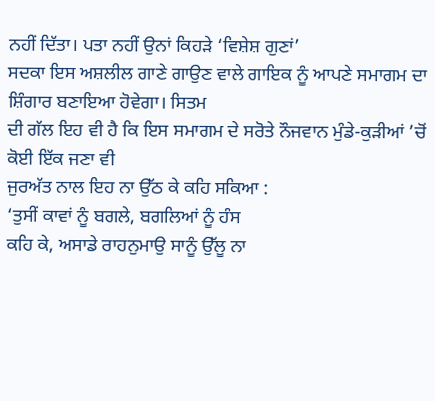ਨਹੀਂ ਦਿੱਤਾ। ਪਤਾ ਨਹੀਂ ਉਨਾਂ ਕਿਹੜੇ ‘ਵਿਸ਼ੇਸ਼ ਗੁਣਾਂ’
ਸਦਕਾ ਇਸ ਅਸ਼ਲੀਲ ਗਾਣੇ ਗਾਉਣ ਵਾਲੇ ਗਾਇਕ ਨੂੰ ਆਪਣੇ ਸਮਾਗਮ ਦਾ ਸ਼ਿੰਗਾਰ ਬਣਾਇਆ ਹੋਵੇਗਾ। ਸਿਤਮ
ਦੀ ਗੱਲ ਇਹ ਵੀ ਹੈ ਕਿ ਇਸ ਸਮਾਗਮ ਦੇ ਸਰੋਤੇ ਨੌਜਵਾਨ ਮੁੰਡੇ-ਕੁੜੀਆਂ ’ਚੋਂ ਕੋਈ ਇੱਕ ਜਣਾ ਵੀ
ਜੁਰਅੱਤ ਨਾਲ ਇਹ ਨਾ ਉੱਠ ਕੇ ਕਹਿ ਸਕਿਆ :
‘ਤੁਸੀਂ ਕਾਵਾਂ ਨੂੰ ਬਗਲੇ, ਬਗਲਿਆਂ ਨੂੰ ਹੰਸ
ਕਹਿ ਕੇ, ਅਸਾਡੇ ਰਾਹਨੁਮਾਉ ਸਾਨੂੰ ਉੱਲੂ ਨਾ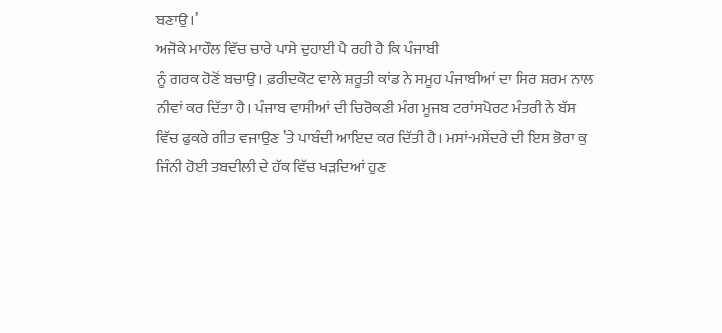ਬਣਾਉ।’
ਅਜੋਕੇ ਮਾਹੌਲ ਵਿੱਚ ਚਾਰੇ ਪਾਸੇ ਦੁਹਾਈ ਪੈ ਰਹੀ ਹੈ ਕਿ ਪੰਜਾਬੀ
ਨੂੰ ਗਰਕ ਹੋਣੋਂ ਬਚਾਉ। ਫ਼ਰੀਦਕੋਟ ਵਾਲੇ ਸ਼ਰੂਤੀ ਕਾਂਡ ਨੇ ਸਮੂਹ ਪੰਜਾਬੀਆਂ ਦਾ ਸਿਰ ਸ਼ਰਮ ਨਾਲ
ਨੀਵਾਂ ਕਰ ਦਿੱਤਾ ਹੈ। ਪੰਜਾਬ ਵਾਸੀਆਂ ਦੀ ਚਿਰੋਕਣੀ ਮੰਗ ਮੂਜਬ ਟਰਾਂਸਪੋਰਟ ਮੰਤਰੀ ਨੇ ਬੱਸ
ਵਿੱਚ ਫੁਕਰੇ ਗੀਤ ਵਜਾਉਣ ’ਤੇ ਪਾਬੰਦੀ ਆਇਦ ਕਰ ਦਿੱਤੀ ਹੈ। ਮਸਾਂ-ਮਸੇਂਦਰੇ ਦੀ ਇਸ ਭੋਰਾ ਕੁ
ਜਿੰਨੀ ਹੋਈ ਤਬਦੀਲੀ ਦੇ ਹੱਕ ਵਿੱਚ ਖੜਦਿਆਂ ਹੁਣ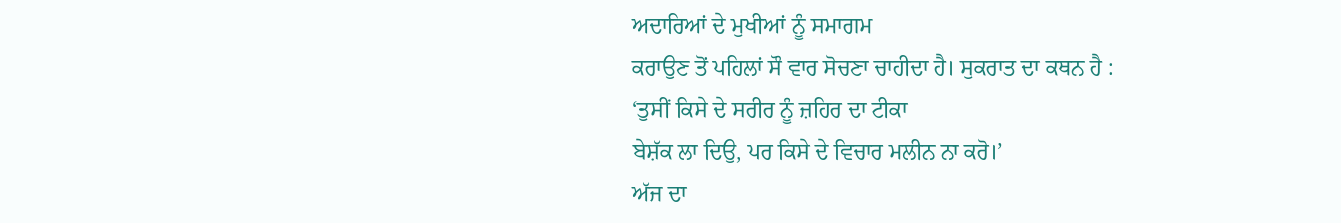ਅਦਾਰਿਆਂ ਦੇ ਮੁਖੀਆਂ ਨੂੰ ਸਮਾਗਮ
ਕਰਾਉਣ ਤੋਂ ਪਹਿਲਾਂ ਸੌ ਵਾਰ ਸੋਚਣਾ ਚਾਹੀਦਾ ਹੈ। ਸੁਕਰਾਤ ਦਾ ਕਥਨ ਹੈ :
‘ਤੁਸੀਂ ਕਿਸੇ ਦੇ ਸਰੀਰ ਨੂੰ ਜ਼ਹਿਰ ਦਾ ਟੀਕਾ
ਬੇਸ਼ੱਕ ਲਾ ਦਿਉ, ਪਰ ਕਿਸੇ ਦੇ ਵਿਚਾਰ ਮਲੀਨ ਨਾ ਕਰੋ।’
ਅੱਜ ਦਾ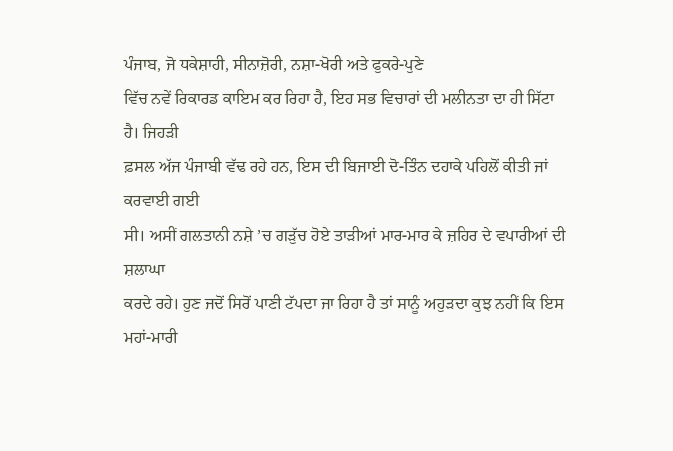ਪੰਜਾਬ, ਜੋ ਧਕੇਸ਼ਾਹੀ, ਸੀਨਾਜ਼ੋਰੀ, ਨਸ਼ਾ-ਖੋਰੀ ਅਤੇ ਫੁਕਰੇ-ਪੁਣੇ
ਵਿੱਚ ਨਵੇਂ ਰਿਕਾਰਡ ਕਾਇਮ ਕਰ ਰਿਹਾ ਹੈ, ਇਹ ਸਭ ਵਿਚਾਰਾਂ ਦੀ ਮਲੀਨਤਾ ਦਾ ਹੀ ਸਿੱਟਾ ਹੈ। ਜਿਹੜੀ
ਫ਼ਸਲ ਅੱਜ ਪੰਜਾਬੀ ਵੱਢ ਰਹੇ ਹਨ, ਇਸ ਦੀ ਬਿਜਾਈ ਦੋ-ਤਿੰਨ ਦਹਾਕੇ ਪਹਿਲੋਂ ਕੀਤੀ ਜਾਂ ਕਰਵਾਈ ਗਈ
ਸੀ। ਅਸੀਂ ਗਲਤਾਨੀ ਨਸ਼ੇ ’ਚ ਗੜੁੱਚ ਹੋਏ ਤਾੜੀਆਂ ਮਾਰ-ਮਾਰ ਕੇ ਜ਼ਹਿਰ ਦੇ ਵਪਾਰੀਆਂ ਦੀ ਸ਼ਲਾਘਾ
ਕਰਦੇ ਰਹੇ। ਹੁਣ ਜਦੋਂ ਸਿਰੋਂ ਪਾਣੀ ਟੱਪਦਾ ਜਾ ਰਿਹਾ ਹੈ ਤਾਂ ਸਾਨੂੰ ਅਹੁੜਦਾ ਕੁਝ ਨਹੀਂ ਕਿ ਇਸ
ਮਹਾਂ-ਮਾਰੀ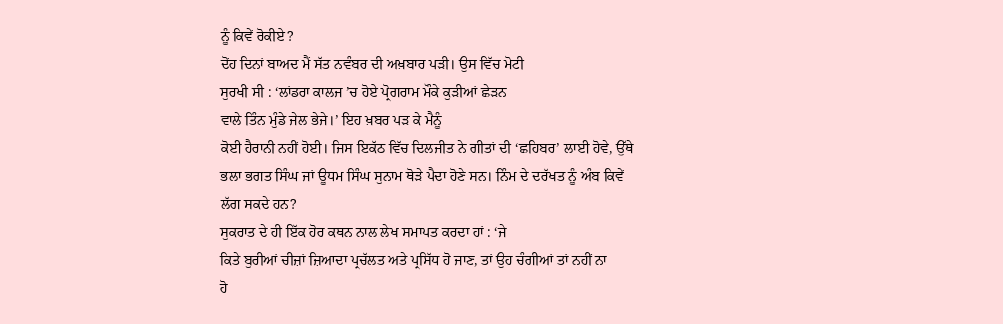ਨੂੰ ਕਿਵੇਂ ਰੋਕੀਏ?
ਦੋਂਹ ਦਿਨਾਂ ਬਾਅਦ ਮੈਂ ਸੱਤ ਨਵੰਬਰ ਦੀ ਅਖ਼ਬਾਰ ਪੜੀ। ਉਸ ਵਿੱਚ ਮੋਟੀ
ਸੁਰਖੀ ਸੀ : ‘ਲਾਂਡਰਾ ਕਾਲਜ ’ਚ ਹੋਏ ਪ੍ਰੋਗਰਾਮ ਮੌਕੇ ਕੁੜੀਆਂ ਛੇੜਨ
ਵਾਲੇ ਤਿੰਨ ਮੁੰਡੇ ਜੇਲ ਭੇਜੇ।’ ਇਹ ਖ਼ਬਰ ਪੜ ਕੇ ਮੈਨੂੰ
ਕੋਈ ਹੈਰਾਨੀ ਨਹੀਂ ਹੋਈ। ਜਿਸ ਇਕੱਠ ਵਿੱਚ ਦਿਲਜੀਤ ਨੇ ਗੀਤਾਂ ਦੀ ‘ਛਹਿਬਰ’ ਲਾਈ ਹੋਵੇ, ਉੱਥੇ
ਭਲਾ ਭਗਤ ਸਿੰਘ ਜਾਂ ਊਧਮ ਸਿੰਘ ਸੁਨਾਮ ਥੋੜੇ ਪੈਦਾ ਹੋਣੇ ਸਨ। ਨਿੰਮ ਦੇ ਦਰੱਖਤ ਨੂੰ ਅੰਬ ਕਿਵੇਂ
ਲੱਗ ਸਕਦੇ ਹਨ?
ਸੁਕਰਾਤ ਦੇ ਹੀ ਇੱਕ ਹੋਰ ਕਥਨ ਨਾਲ ਲੇਖ ਸਮਾਪਤ ਕਰਦਾ ਹਾਂ : ‘ਜੇ
ਕਿਤੇ ਬੁਰੀਆਂ ਚੀਜ਼ਾਂ ਜ਼ਿਆਦਾ ਪ੍ਰਚੱਲਤ ਅਤੇ ਪ੍ਰਸਿੱਧ ਹੋ ਜਾਣ, ਤਾਂ ਉਹ ਚੰਗੀਆਂ ਤਾਂ ਨਹੀਂ ਨਾ
ਹੋ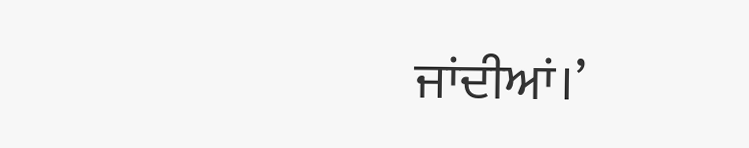ਜਾਂਦੀਆਂ।’